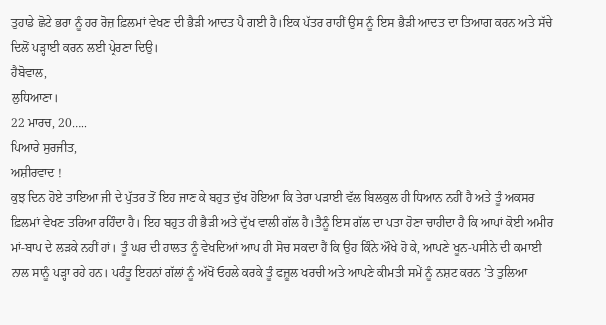ਤੁਹਾਡੇ ਛੋਟੇ ਭਰਾ ਨੂੰ ਹਰ ਰੋਜ਼ ਫ਼ਿਲਮਾਂ ਵੇਖਣ ਦੀ ਭੈੜੀ ਆਦਤ ਪੈ ਗਈ ਹੈ।ਇਕ ਪੱਤਰ ਰਾਹੀਂ ਉਸ ਨੂੰ ਇਸ ਭੈੜੀ ਆਦਤ ਦਾ ਤਿਆਗ ਕਰਨ ਅਤੇ ਸੱਚੇ ਦਿਲੋਂ ਪੜ੍ਹਾਈ ਕਰਨ ਲਈ ਪ੍ਰੇਰਣਾ ਦਿਉ।
ਹੈਬੋਵਾਲ,
ਲੁਧਿਆਣਾ।
22 ਮਾਰਚ, 20…..
ਪਿਆਰੇ ਸੁਰਜੀਤ,
ਅਸ਼ੀਰਵਾਦ !
ਕੁਝ ਦਿਨ ਹੋਏ ਤਾਇਆ ਜੀ ਦੇ ਪੁੱਤਰ ਤੋਂ ਇਹ ਜਾਣ ਕੇ ਬਹੁਤ ਦੁੱਖ ਹੋਇਆ ਕਿ ਤੇਰਾ ਪੜਾਈ ਵੱਲ ਬਿਲਕੁਲ ਹੀ ਧਿਆਨ ਨਹੀਂ ਹੈ ਅਤੇ ਤੂੰ ਅਕਸਰ ਫ਼ਿਲਮਾਂ ਵੇਖਣ ਤਰਿਆ ਰਹਿੰਦਾ ਹੈ। ਇਹ ਬਹੁਤ ਹੀ ਭੈੜੀ ਅਤੇ ਦੁੱਖ ਵਾਲੀ ਗੱਲ ਹੈ।ਤੈਨੂੰ ਇਸ ਗੱਲ ਦਾ ਪਤਾ ਹੋਣਾ ਚਾਹੀਦਾ ਹੈ ਕਿ ਆਪਾਂ ਕੋਈ ਅਮੀਰ ਮਾਂ-ਬਾਪ ਦੇ ਲੜਕੇ ਨਹੀਂ ਹਾਂ। ਤੂੰ ਘਰ ਦੀ ਹਾਲਤ ਨੂੰ ਵੇਖਦਿਆਂ ਆਪ ਹੀ ਸੋਚ ਸਕਦਾ ਹੈਂ ਕਿ ਉਹ ਕਿੰਨੇ ਔਖੇ ਹੋ ਕੇ, ਆਪਣੇ ਖੂਨ-ਪਸੀਨੇ ਦੀ ਕਮਾਈ ਨਾਲ ਸਾਨੂੰ ਪੜ੍ਹਾ ਰਹੇ ਹਨ। ਪਰੰਤੂ ਇਹਨਾਂ ਗੱਲਾਂ ਨੂੰ ਅੱਖੋਂ ਓਹਲੇ ਕਰਕੇ ਤੂੰ ਫਜ਼ੂਲ ਖਰਚੀ ਅਤੇ ਆਪਣੇ ਕੀਮਤੀ ਸਮੇਂ ਨੂੰ ਨਸ਼ਟ ਕਰਨ ’ਤੇ ਤੁਲਿਆ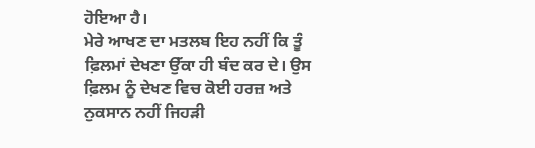ਹੋਇਆ ਹੈ।
ਮੇਰੇ ਆਖਣ ਦਾ ਮਤਲਬ ਇਹ ਨਹੀਂ ਕਿ ਤੂੰ ਫ਼ਿਲਮਾਂ ਦੇਖਣਾ ਉੱਕਾ ਹੀ ਬੰਦ ਕਰ ਦੇ। ਉਸ ਫ਼ਿਲਮ ਨੂੰ ਦੇਖਣ ਵਿਚ ਕੋਈ ਹਰਜ਼ ਅਤੇ ਨੁਕਸਾਨ ਨਹੀਂ ਜਿਹੜੀ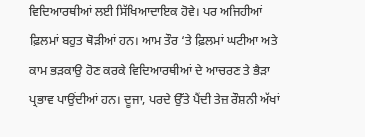ਵਿਦਿਆਰਥੀਆਂ ਲਈ ਸਿੱਖਿਆਦਾਇਕ ਹੋਵੇ। ਪਰ ਅਜਿਹੀਆਂ ਫ਼ਿਲਮਾਂ ਬਹੁਤ ਥੋੜੀਆਂ ਹਨ। ਆਮ ਤੌਰ ‘ਤੇ ਫ਼ਿਲਮਾਂ ਘਟੀਆ ਅਤੇ ਕਾਮ ਭੜਕਾਉ ਹੋਣ ਕਰਕੇ ਵਿਦਿਆਰਥੀਆਂ ਦੇ ਆਚਰਣ ਤੇ ਭੈੜਾ ਪ੍ਰਭਾਵ ਪਾਉਂਦੀਆਂ ਹਨ। ਦੂਜਾ, ਪਰਦੇ ਉੱਤੇ ਪੈਂਦੀ ਤੇਜ਼ ਰੌਸ਼ਨੀ ਅੱਖਾਂ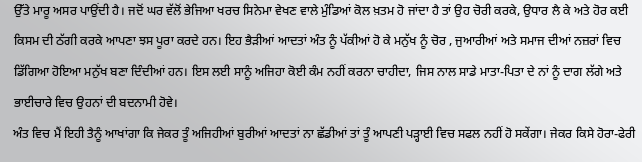ਉੱਤੇ ਮਾਰੂ ਅਸਰ ਪਾਉਂਦੀ ਹੈ। ਜਦੋਂ ਘਰ ਵੱਲੋਂ ਭੇਜਿਆ ਖਰਚ ਸਿਨੇਮਾ ਵੇਖਣ ਵਾਲੇ ਮੁੰਡਿਆਂ ਕੋਲ ਖ਼ਤਮ ਹੋ ਜਾਂਦਾ ਹੈ ਤਾਂ ਉਹ ਚੋਰੀ ਕਰਕੇ, ਉਧਾਰ ਲੈ ਕੇ ਅਤੇ ਹੋਰ ਕਈ ਕਿਸਮ ਦੀ ਠੱਗੀ ਕਰਕੇ ਆਪਣਾ ਝਸ ਪੂਰਾ ਕਰਦੇ ਹਨ। ਇਹ ਭੈੜੀਆਂ ਆਦਤਾਂ ਅੰਤ ਨੂੰ ਪੱਕੀਆਂ ਹੋ ਕੇ ਮਨੁੱਖ ਨੂੰ ਚੋਰ , ਜੁਆਰੀਆਂ ਅਤੇ ਸਮਾਜ ਦੀਆਂ ਨਜ਼ਰਾਂ ਵਿਚ ਡਿੱਗਿਆ ਹੋਇਆ ਮਨੁੱਖ ਬਣਾ ਦਿੰਦੀਆਂ ਹਨ। ਇਸ ਲਈ ਸਾਨੂੰ ਅਜਿਹਾ ਕੋਈ ਕੰਮ ਨਹੀਂ ਕਰਨਾ ਚਾਹੀਦਾ, ਜਿਸ ਨਾਲ ਸਾਡੇ ਮਾਤਾ-ਪਿਤਾ ਦੇ ਨਾਂ ਨੂੰ ਦਾਗ ਲੱਗੇ ਅਤੇ ਭਾਈਚਾਰੇ ਵਿਚ ਉਹਨਾਂ ਦੀ ਬਦਨਾਮੀ ਹੋਵੇ।
ਅੰਤ ਵਿਚ ਮੈਂ ਇਹੀ ਤੈਨੂੰ ਆਖਾਂਗਾ ਕਿ ਜੇਕਰ ਤੂੰ ਅਜਿਹੀਆਂ ਬੁਰੀਆਂ ਆਦਤਾਂ ਨਾ ਛੱਡੀਆਂ ਤਾਂ ਤੂੰ ਆਪਣੀ ਪੜ੍ਹਾਈ ਵਿਚ ਸਫਲ ਨਹੀਂ ਹੋ ਸਕੇਂਗਾ। ਜੇਕਰ ਕਿਸੇ ਹੋਰਾ-ਫੇਰੀ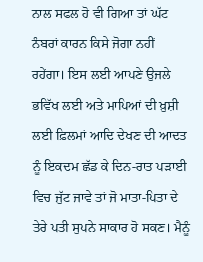ਨਾਲ ਸਫਲ ਹੋ ਵੀ ਗਿਆ ਤਾਂ ਘੱਟ ਨੰਬਰਾਂ ਕਾਰਨ ਕਿਸੇ ਜੋਗਾ ਨਹੀਂ ਰਹੇਂਗਾ। ਇਸ ਲਈ ਆਪਣੇ ਉਜਲੇ ਭਵਿੱਖ ਲਈ ਅਤੇ ਮਾਪਿਆਂ ਦੀ ਖ਼ੁਸ਼ੀ ਲਈ ਫ਼ਿਲਮਾਂ ਆਦਿ ਦੇਖਣ ਦੀ ਆਦਤ ਨੂੰ ਇਕਦਮ ਛੱਡ ਕੇ ਦਿਨ-ਰਾਤ ਪੜਾਈ ਵਿਚ ਜੁੱਟ ਜਾਵੇ ਤਾਂ ਜੋ ਮਾਤਾ-ਪਿਤਾ ਦੇ ਤੇਰੇ ਪਤੀ ਸੁਪਨੇ ਸਾਕਾਰ ਹੋ ਸਕਣ। ਮੈਨੂੰ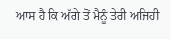ਆਸ ਹੈ ਕਿ ਅੱਗੇ ਤੋਂ ਮੈਨੂੰ ਤੇਰੀ ਅਜਿਹੀ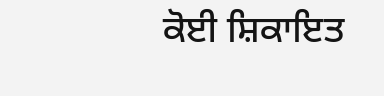ਕੋਈ ਸ਼ਿਕਾਇਤ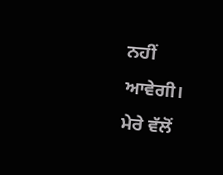ਨਹੀਂ ਆਵੇਗੀ।
ਮੇਰੇ ਵੱਲੋਂ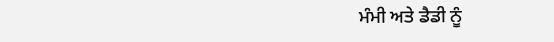ਮੰਮੀ ਅਤੇ ਡੈਡੀ ਨੂੰ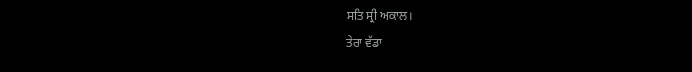ਸਤਿ ਸ੍ਰੀ ਅਕਾਲ।
ਤੇਰਾ ਵੱਡਾ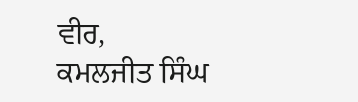ਵੀਰ,
ਕਮਲਜੀਤ ਸਿੰਘ